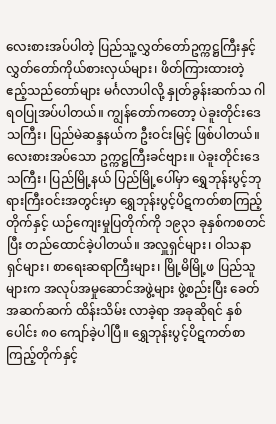လေးစားအပ်ပါတဲ့ ပြည်သူ့လွှတ်တော်ဥက္ကဋ္ဌကြီးနှင့် လွှတ်တော်ကိုယ်စားလှယ်များ၊ ဖိတ်ကြားထားတဲ့ ဧည့်သည်တော်များ မင်္ဂလာပါလို့ နှုတ်ခွန်းဆက်သ ဂါရဝပြုအပ်ပါတယ်။ ကျွန်တော်ကတော့ ပဲခူးတိုင်းဒေသကြီး၊ ပြည်မဲဆန္ဒနယ်က ဦးဝင်းမြင့် ဖြစ်ပါတယ်။ လေးစားအပ်သော ဥက္ကဋ္ဌကြီးခင်ဗျား။ ပဲခူးတိုင်းဒေသကြီး၊ ပြည်မြို့နယ် ပြည်မြို့ပေါ်မှာ ရွှေဘုန်းပွင့်ဘုရားကြီးဝင်းအတွင်းမှာ ရွှေဘုန်းပွင့်ပိဋကတ်စာကြည့်တိုက်နှင့် ယဉ်ကျေးမှုပြတိုက်ကို ၁၉၃၁ ခုနှစ်ကစတင်ပြီး တည်ထောင်ခဲ့ပါတယ်။ အလှူရှင်များ၊ ဝါသနာရှင်များ၊ စာရေးဆရာကြီးများ၊ မြို့မိမြို့ဖ ပြည်သူများက အလုပ်အမှုဆောင်အဖွဲ့များ ဖွဲ့စည်းပြီး ခေတ်အဆက်ဆက် ထိန်းသိမ်း လာခဲ့ရာ အခုဆိုရင် နှစ်ပေါင်း ၈၀ ကျော်ခဲ့ပါပြီ။ ရွှေဘုန်းပွင့်ပိဋကတ်စာကြည့်တိုက်နှင့်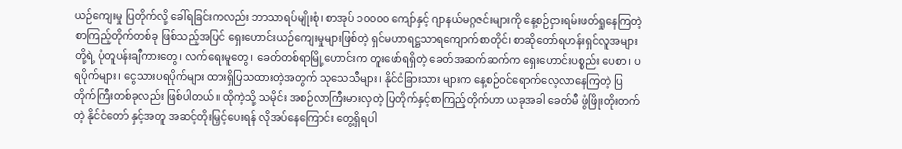ယဉ်ကျေးမှု ပြတိုက်လို့ ခေါ်ရခြင်းကလည်း ဘာသာရပ်မျိုးစုံ၊ စာအုပ် ၁၀၀၀၀ ကျော်နှင့် ဂျာနယ်မဂ္ဂဇင်းများကို နေ့စဉ်ငှားရမ်းဖတ်ရှုနေကြတဲ့ စာကြည့်တိုက်တစ်ခု ဖြစ်သည့်အပြင် ရှေးဟောင်းယဉ်ကျေးမှုများဖြစ်တဲ့ ရှင်မဟာရဋ္ဌသာရကျောက်စာတိုင်၊ စာဆိုတော်ရဟန်းရှင်လူအများတို့ရဲ့ ပုံတူပန်းချီကားတွေ၊ လက်ရေးမူတွေ၊ ခေတ်တစ်ရာမြို့ဟောင်းက တူးဖော်ရရှိတဲ့ ခေတ်အဆက်ဆက်က ရှေးဟောင်းပစ္စည်း ပေစာ၊ ပရပိုက်များ၊ ငွေသားပရပိုက်များ ထားရှိပြသထားတဲ့အတွက် သုသေသီများ၊ နိုင်ငံခြားသား များက နေ့စဉ်ဝင်ရောက်လေ့လာနေကြတဲ့ ပြတိုက်ကြီးတစ်ခုလည်း ဖြစ်ပါတယ်။ ထိုကဲ့သို့ သမိုင်း အစဉ်လာကြီးမားလှတဲ့ ပြတိုက်နှင့်စာကြည့်တိုက်ဟာ ယခုအခါ ခေတ်မီ ဖွံဖြိုးတိုးတက်တဲ့ နိုင်ငံတော် နှင့်အတူ အဆင့်တိုးမြှင့်ပေးရန် လိုအပ်နေကြောင်း တွေ့ရှိရပါ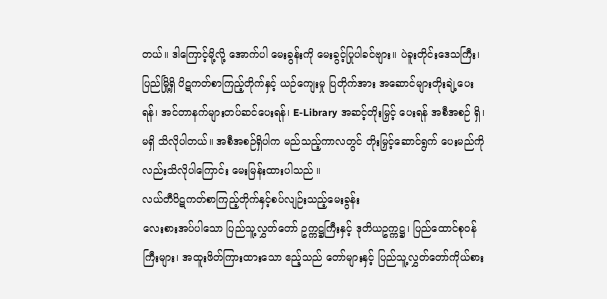တယ်။ ဒါကြောင့်မို့လို့ အောက်ပါ မေးခွန်းကို မေးခွင့်ပြုပါခင်ဗျား။ ပဲခူးတိုင်းဒေသကြီး၊ ပြည်မြို့ရှိ ပိဋကတ်စာကြည့်တိုက်နှင့် ယဉ်ကျေးမှု ပြတိုက်အား အဆောင်များတိုးချဲ့ပေးရန်၊ အင်တာနက်များတပ်ဆင်ပေးရန်၊ E-Library အဆင့်တိုးမြှင့် ပေးရန် အစီအစဉ် ရှိ၊ မရှိ သိလိုပါတယ်။ အစီအစဉ်ရှိပါက မည်သည့်ကာလတွင် တိုးမြှင့်ဆောင်ရွက် ပေးမည်ကိုလည်းသိလိုပါကြောင်း မေးမြန်းထားပါသည် ။
လယ်တီပိဋကတ်စာကြည့်တိုက်နှင့်စပ်လျဉ်းသည့်မေးခွန်း
လေးစားအပ်ပါသော ပြည်သူ့လွှတ်တော် ဥက္ကဋ္ဌကြီးနှင့် ဒုတိယဥက္ကဋ္ဌ၊ ပြည်ထောင်စုဝန်ကြီးများ၊ အထူးဖိတ်ကြားထားသော ဧည့်သည် တော်များနှင့် ပြည်သူ့လွှတ်တော်ကိုယ်စား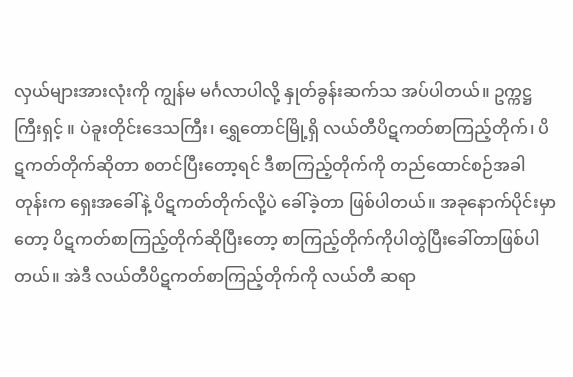လှယ်များအားလုံးကို ကျွန်မ မင်္ဂလာပါလို့ နှုတ်ခွန်းဆက်သ အပ်ပါတယ်။ ဥက္ကဋ္ဌကြီးရှင့် ။ ပဲခူးတိုင်းဒေသကြီး၊ ရွှေတောင်မြို့ရှိ လယ်တီပိဋကတ်စာကြည့်တိုက်၊ ပိဋကတ်တိုက်ဆိုတာ စတင်ပြီးတော့ရင် ဒီစာကြည့်တိုက်ကို တည်ထောင်စဉ်အခါတုန်းက ရှေးအခေါ်နဲ့ ပိဋကတ်တိုက်လို့ပဲ ခေါ်ခဲ့တာ ဖြစ်ပါတယ်။ အခုနောက်ပိုင်းမှာတော့ ပိဋကတ်စာကြည့်တိုက်ဆိုပြီးတော့ စာကြည့်တိုက်ကိုပါတွဲပြီးခေါ်တာဖြစ်ပါတယ်။ အဲဒီ လယ်တီပိဋကတ်စာကြည့်တိုက်ကို လယ်တီ ဆရာ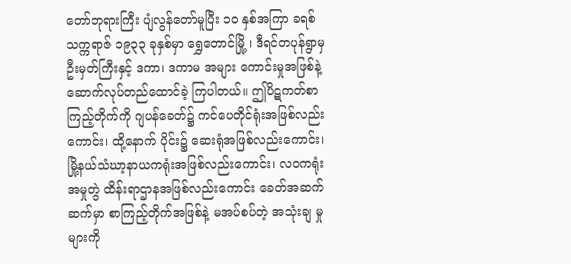တော်ဘုရားကြီး ပျံလွန်တော်မူပြီး ၁၀ နှစ်အကြာ ခရစ်သက္ကရာဇ် ၁၉၃၃ ခုနှစ်မှာ ရွှေတောင်မြို့ ၊ ဒီရင်တပုန်ရွာမှ ဦးမှတ်ကြီးနှင့် ဒကာ၊ ဒကာမ အများ ကောင်းမှုအဖြစ်နဲ့ ဆောက်လုပ်တည်ထောင်ခဲ့ ကြပါတယ်။ ဤပိဋကတ်စာကြည့်တိုက်ကို ဂျပန်ခေတ်၌ ကင်ပေတိုင်ရုံးအဖြစ်လည်းကောင်း၊ ထို့နောက် ပိုင်း၌ ဆေးရုံအဖြစ်လည်းကောင်း၊ မြို့နယ်သံဃာ့နာယကရုံးအဖြစ်လည်းကောင်း၊ လဝကရုံး အမှုတွဲ ထိန်းရာဌာနအဖြစ်လည်းကောင်း ခေတ်အဆက်ဆက်မှာ စာကြည့်တိုက်အဖြစ်နဲ့ မအပ်စပ်တဲ့ အသုံးချ မှုများကို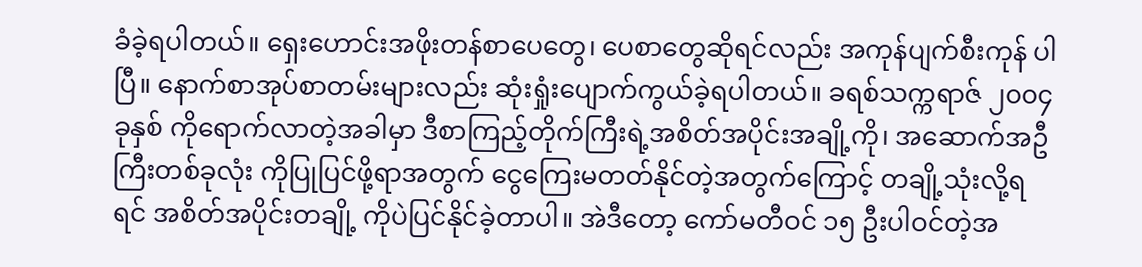ခံခဲ့ရပါတယ်။ ရှေးဟောင်းအဖိုးတန်စာပေတွေ၊ ပေစာတွေဆိုရင်လည်း အကုန်ပျက်စီးကုန် ပါပြီ။ နောက်စာအုပ်စာတမ်းများလည်း ဆုံးရှုံးပျောက်ကွယ်ခဲ့ရပါတယ်။ ခရစ်သက္ကရာဇ် ၂၀၀၄ ခုနှစ် ကိုရောက်လာတဲ့အခါမှာ ဒီစာကြည့်တိုက်ကြီးရဲ့အစိတ်အပိုင်းအချို့ကို၊ အဆောက်အဦကြီးတစ်ခုလုံး ကိုပြုပြင်ဖို့ရာအတွက် ငွေကြေးမတတ်နိုင်တဲ့အတွက်ကြောင့် တချို့သုံးလို့ရရင် အစိတ်အပိုင်းတချို့ ကိုပဲပြင်နိုင်ခဲ့တာပါ။ အဲဒီတော့ ကော်မတီဝင် ၁၅ ဦးပါဝင်တဲ့အ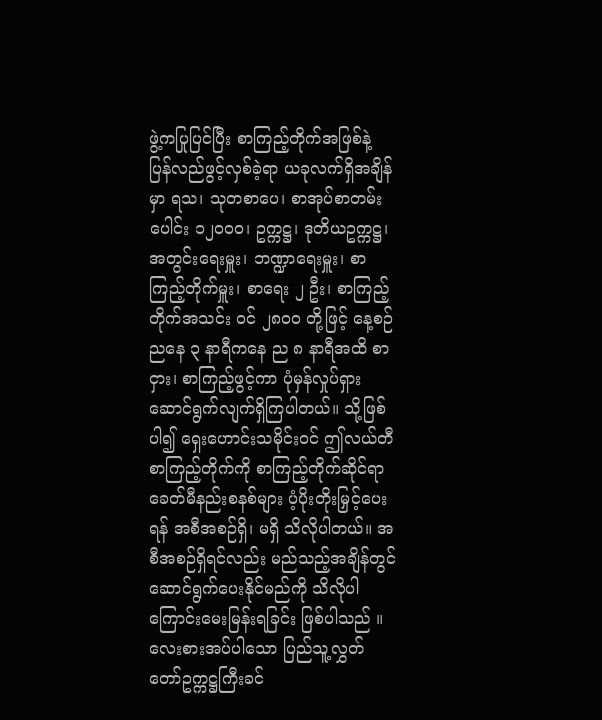ဖွဲ့ကပြုပြင်ပြီး စာကြည့်တိုက်အဖြစ်နဲ့ ပြန်လည်ဖွင့်လှစ်ခဲ့ရာ ယခုလက်ရှိအချိန်မှာ ရသ၊ သုတစာပေ၊ စာအုပ်စာတမ်းပေါင်း ၁၂၀၀၀၊ ဥက္ကဋ္ဌ၊ ဒုတိယဥက္ကဋ္ဌ၊ အတွင်းရေးမှူး၊ ဘဏ္ဍာရေးမှူး၊ စာကြည့်တိုက်မှူး၊ စာရေး ၂ ဦး၊ စာကြည့်တိုက်အသင်း ဝင် ၂၈၀၀ တို့ဖြင့် နေ့စဉ် ညနေ ၃ နာရီကနေ ည ၈ နာရီအထိ စာငှား၊ စာကြည့်ဖွင့်ကာ ပုံမှန်လှုပ်ရှား ဆောင်ရွက်လျက်ရှိကြပါတယ်။ သို့ဖြစ်ပါ၍ ရှေးဟောင်းသမိုင်းဝင် ဤလယ်တီစာကြည့်တိုက်ကို စာကြည့်တိုက်ဆိုင်ရာ ခေတ်မီနည်းစနစ်များ ပံ့ပိုးတိုးမြှင့်ပေးရန် အစီအစဉ်ရှိ၊ မရှိ သိလိုပါတယ်။ အစီအစဉ်ရှိရင်လည်း မည်သည့်အချိန်တွင် ဆောင်ရွက်ပေးနိုင်မည်ကို သိလိုပါကြောင်းမေးမြန်းရခြင်း ဖြစ်ပါသည် ။
လေးစားအပ်ပါသော ပြည်သူ့လွှတ်တော်ဥက္ကဋ္ဌကြီးခင်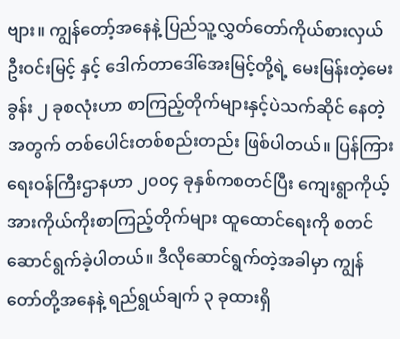ဗျား။ ကျွန်တော့်အနေနဲ့ ပြည်သူ့လွှတ်တော်ကိုယ်စားလှယ် ဦးဝင်းမြင့် နှင့် ဒေါက်တာဒေါ်အေးမြင့်တို့ရဲ့ မေးမြန်းတဲ့မေးခွန်း ၂ ခုစလုံးဟာ စာကြည့်တိုက်များနှင့်ပဲသက်ဆိုင် နေတဲ့အတွက် တစ်ပေါင်းတစ်စည်းတည်း ဖြစ်ပါတယ်။ ပြန်ကြားရေးဝန်ကြီးဌာနဟာ ၂၀၀၄ ခုနှစ်ကစတင်ပြီး ကျေးရွာကိုယ့်အားကိုယ်ကိုးစာကြည့်တိုက်များ ထူထောင်ရေးကို စတင် ဆောင်ရွက်ခဲ့ပါတယ်။ ဒီလိုဆောင်ရွက်တဲ့အခါမှာ ကျွန်တော်တို့အနေနဲ့ ရည်ရွယ်ချက် ၃ ခုထားရှိ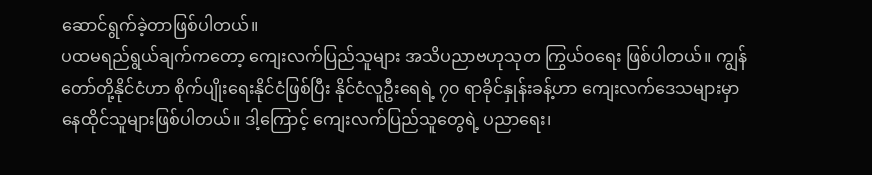ဆောင်ရွက်ခဲ့တာဖြစ်ပါတယ်။
ပထမရည်ရွယ်ချက်ကတော့ ကျေးလက်ပြည်သူများ အသိပညာဗဟုသုတ ကြွယ်ဝရေး ဖြစ်ပါတယ်။ ကျွန်တော်တို့နိုင်ငံဟာ စိုက်ပျိုးရေးနိုင်ငံဖြစ်ပြီး နိုင်ငံလူဦးရေရဲ့ ၇၀ ရာခိုင်နှုန်းခန့်ဟာ ကျေးလက်ဒေသများမှာ နေထိုင်သူများဖြစ်ပါတယ်။ ဒါ့ကြောင့် ကျေးလက်ပြည်သူတွေရဲ့ ပညာရေး၊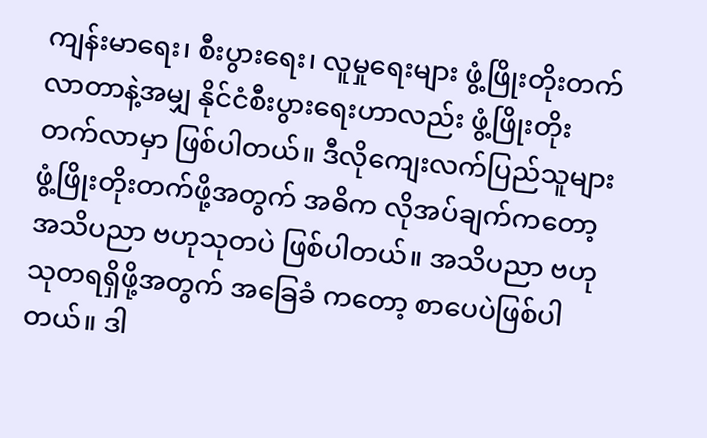ကျန်းမာရေး၊ စီးပွားရေး၊ လူမှုရေးများ ဖွံ့ဖြိုးတိုးတက်လာတာနဲ့အမျှ နိုင်ငံစီးပွားရေးဟာလည်း ဖွံ့ဖြိုးတိုးတက်လာမှာ ဖြစ်ပါတယ်။ ဒီလိုကျေးလက်ပြည်သူများ ဖွံ့ဖြိုးတိုးတက်ဖို့အတွက် အဓိက လိုအပ်ချက်ကတော့ အသိပညာ ဗဟုသုတပဲ ဖြစ်ပါတယ်။ အသိပညာ ဗဟုသုတရရှိဖို့အတွက် အခြေခံ ကတော့ စာပေပဲဖြစ်ပါတယ်။ ဒါ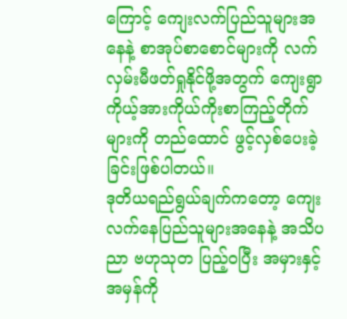ကြောင့် ကျေးလက်ပြည်သူများအနေနဲ့ စာအုပ်စာစောင်များကို လက်လှမ်းမီဖတ်ရှုနိုင်ဖို့အတွက် ကျေးရွာကိုယ့်အားကိုယ်ကိုးစာကြည့်တိုက်များကို တည်ထောင် ဖွင့်လှစ်ပေးခဲ့ခြင်းဖြစ်ပါတယ်။
ဒုတိယရည်ရွယ်ချက်ကတော့ ကျေးလက်နေပြည်သူများအနေနဲ့ အသိပညာ ဗဟုသုတ ပြည့်ဝပြီး အမှားနှင့် အမှန်ကို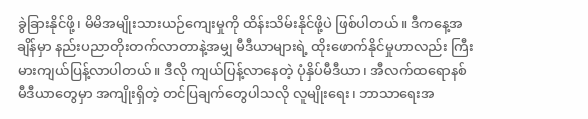ခွဲခြားနိုင်ဖို့၊ မိမိအမျိုးသားယဉ်ကျေးမှုကို ထိန်းသိမ်းနိုင်ဖို့ပဲ ဖြစ်ပါတယ်။ ဒီကနေ့အချိန်မှာ နည်းပညာတိုးတက်လာတာနဲ့အမျှ မီဒီယာများရဲ့ ထိုးဖောက်နိုင်မှုဟာလည်း ကြီးမားကျယ်ပြန့်လာပါတယ်။ ဒီလို ကျယ်ပြန့်လာနေတဲ့ ပုံနှိပ်မီဒီယာ၊ အီလက်ထရောနစ် မီဒီယာတွေမှာ အကျိုးရှိတဲ့ တင်ပြချက်တွေပါသလို လူမျိုးရေး၊ ဘာသာရေးအ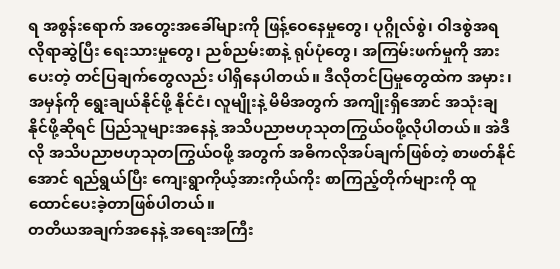ရ အစွန်းရောက် အတွေးအခေါ်များကို ဖြန့်ဝေနေမှုတွေ၊ ပုဂ္ဂိုလ်စွဲ၊ ဝါဒစွဲအရ လိုရာဆွဲပြီး ရေးသားမှုတွေ၊ ညစ်ညမ်းစာနဲ့ ရုပ်ပုံတွေ၊ အကြမ်းဖက်မှုကို အားပေးတဲ့ တင်ပြချက်တွေလည်း ပါရှိနေပါတယ်။ ဒီလိုတင်ပြမှုတွေထဲက အမှား၊ အမှန်ကို ရွေးချယ်နိုင်ဖို့ နိုင်ငံ၊ လူမျိုးနဲ့ မိမိအတွက် အကျိုးရှိအောင် အသုံးချနိုင်ဖို့ဆိုရင် ပြည်သူများအနေနဲ့ အသိပညာဗဟုသုတကြွယ်ဝဖို့လိုပါတယ်။ အဲဒီလို အသိပညာဗဟုသုတကြွယ်ဝဖို့ အတွက် အဓိကလိုအပ်ချက်ဖြစ်တဲ့ စာဖတ်နိုင်အောင် ရည်ရွယ်ပြီး ကျေးရွာကိုယ့်အားကိုယ်ကိုး စာကြည့်တိုက်များကို ထူထောင်ပေးခဲ့တာဖြစ်ပါတယ်။
တတိယအချက်အနေနဲ့ အရေးအကြီး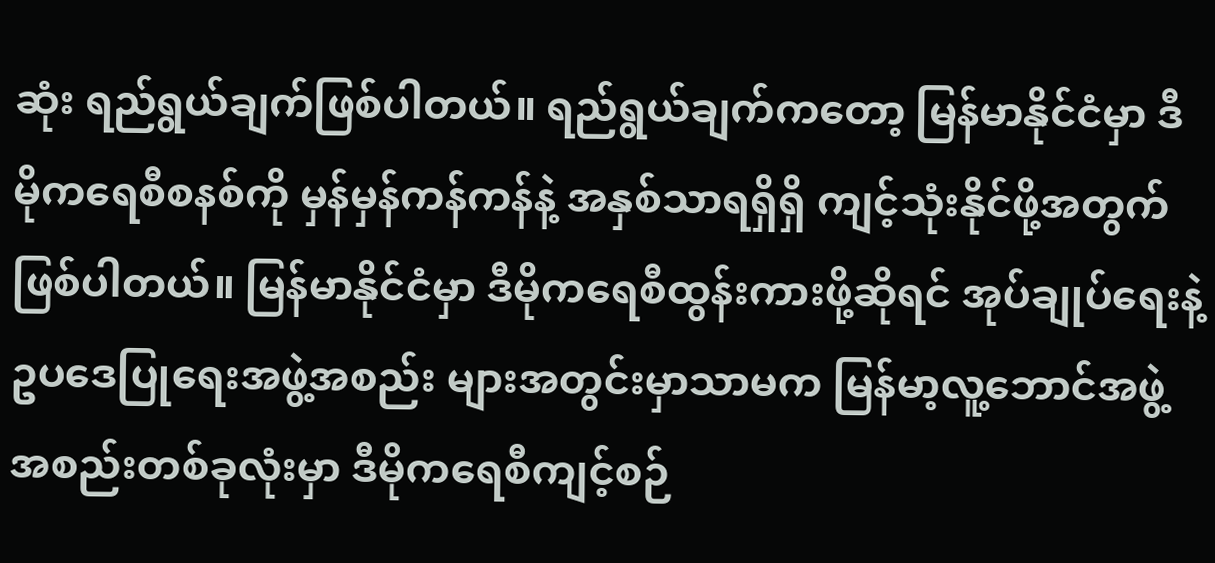ဆုံး ရည်ရွယ်ချက်ဖြစ်ပါတယ်။ ရည်ရွယ်ချက်ကတော့ မြန်မာနိုင်ငံမှာ ဒီမိုကရေစီစနစ်ကို မှန်မှန်ကန်ကန်နဲ့ အနှစ်သာရရှိရှိ ကျင့်သုံးနိုင်ဖို့အတွက် ဖြစ်ပါတယ်။ မြန်မာနိုင်ငံမှာ ဒီမိုကရေစီထွန်းကားဖို့ဆိုရင် အုပ်ချုပ်ရေးနဲ့ ဥပဒေပြုရေးအဖွဲ့အစည်း များအတွင်းမှာသာမက မြန်မာ့လူ့ဘောင်အဖွဲ့အစည်းတစ်ခုလုံးမှာ ဒီမိုကရေစီကျင့်စဉ်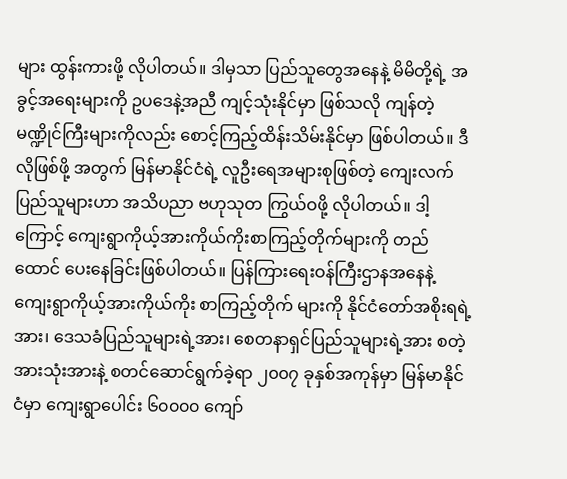များ ထွန်းကားဖို့ လိုပါတယ်။ ဒါမှသာ ပြည်သူတွေအနေနဲ့ မိမိတို့ရဲ့ အခွင့်အရေးများကို ဥပဒေနဲ့အညီ ကျင့်သုံးနိုင်မှာ ဖြစ်သလို ကျန်တဲ့မဏ္ဍိုင်ကြီးများကိုလည်း စောင့်ကြည့်ထိန်းသိမ်းနိုင်မှာ ဖြစ်ပါတယ်။ ဒီလိုဖြစ်ဖို့ အတွက် မြန်မာနိုင်ငံရဲ့ လူဦးရေအများစုဖြစ်တဲ့ ကျေးလက်ပြည်သူများဟာ အသိပညာ ဗဟုသုတ ကြွယ်ဝဖို့ လိုပါတယ်။ ဒါ့ကြောင့် ကျေးရွာကိုယ့်အားကိုယ်ကိုးစာကြည့်တိုက်များကို တည်ထောင် ပေးနေခြင်းဖြစ်ပါတယ်။ ပြန်ကြားရေးဝန်ကြီးဌာနအနေနဲ့ ကျေးရွာကိုယ့်အားကိုယ်ကိုး စာကြည့်တိုက် များကို နိုင်ငံတော်အစိုးရရဲ့အား၊ ဒေသခံပြည်သူများရဲ့အား၊ စေတနာရှင်ပြည်သူများရဲ့အား စတဲ့ အားသုံးအားနဲ့ စတင်ဆောင်ရွက်ခဲ့ရာ ၂၀၀၇ ခုနှစ်အကုန်မှာ မြန်မာနိုင်ငံမှာ ကျေးရွာပေါင်း ၆၀၀၀၀ ကျော်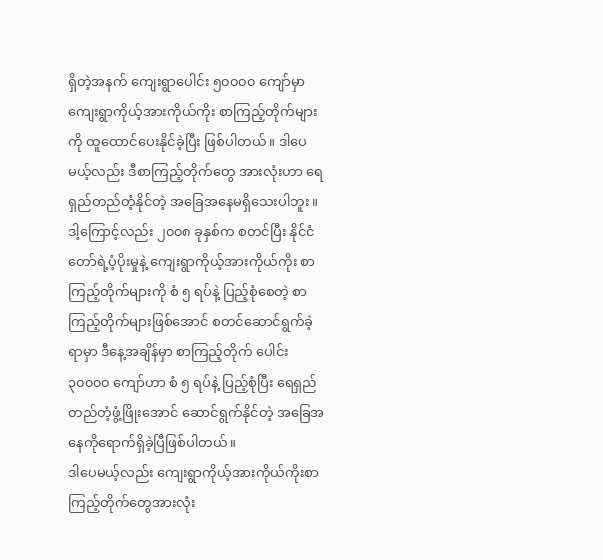ရှိတဲ့အနက် ကျေးရွာပေါင်း ၅၀၀၀၀ ကျော်မှာ ကျေးရွာကိုယ့်အားကိုယ်ကိုး စာကြည့်တိုက်များကို ထူထောင်ပေးနိုင်ခဲ့ပြီး ဖြစ်ပါတယ်။ ဒါပေမယ့်လည်း ဒီစာကြည့်တိုက်တွေ အားလုံးဟာ ရေရှည်တည်တံ့နိုင်တဲ့ အခြေအနေမရှိသေးပါဘူး။ ဒါ့ကြောင့်လည်း ၂၀၀၈ ခုနှစ်က စတင်ပြီး နိုင်ငံတော်ရဲ့ပံ့ပိုးမှုနဲ့ ကျေးရွာကိုယ့်အားကိုယ်ကိုး စာကြည့်တိုက်များကို စံ ၅ ရပ်နဲ့ ပြည့်စုံစေတဲ့ စာကြည့်တိုက်များဖြစ်အောင် စတင်ဆောင်ရွက်ခဲ့ရာမှာ ဒီနေ့အချိန်မှာ စာကြည့်တိုက် ပေါင်း ၃၀၀၀၀ ကျော်ဟာ စံ ၅ ရပ်နဲ့ ပြည့်စုံပြီး ရေရှည်တည်တံ့ဖွံ့ဖြိုးအောင် ဆောင်ရွက်နိုင်တဲ့ အခြေအနေကိုရောက်ရှိခဲ့ပြီဖြစ်ပါတယ်။
ဒါပေမယ့်လည်း ကျေးရွာကိုယ့်အားကိုယ်ကိုးစာကြည့်တိုက်တွေအားလုံး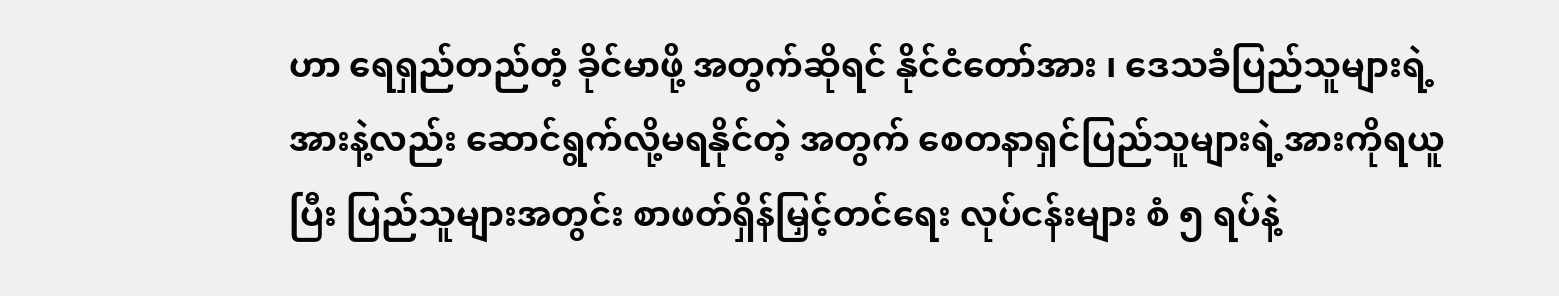ဟာ ရေရှည်တည်တံ့ ခိုင်မာဖို့ အတွက်ဆိုရင် နိုင်ငံတော်အား ၊ ဒေသခံပြည်သူများရဲ့အားနဲ့လည်း ဆောင်ရွက်လို့မရနိုင်တဲ့ အတွက် စေတနာရှင်ပြည်သူများရဲ့အားကိုရယူပြီး ပြည်သူများအတွင်း စာဖတ်ရှိန်မြှင့်တင်ရေး လုပ်ငန်းများ စံ ၅ ရပ်နဲ့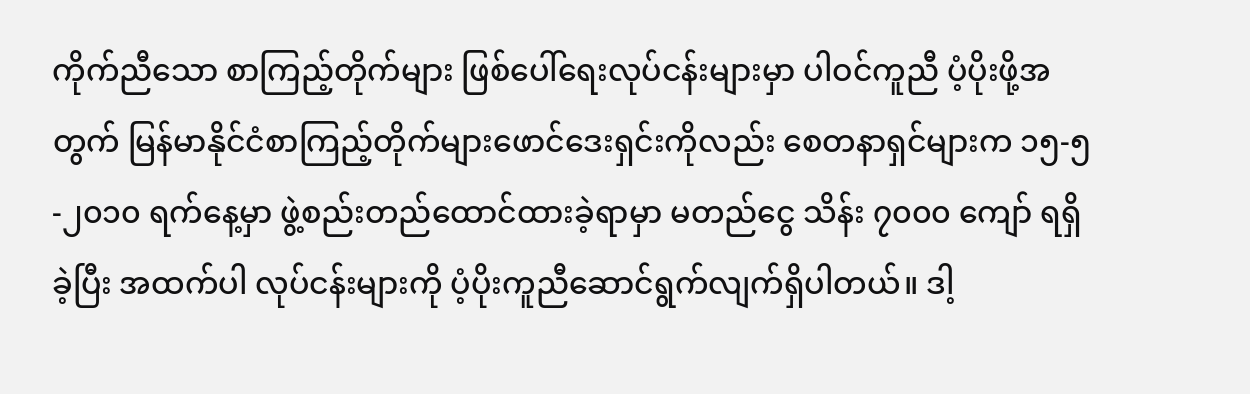ကိုက်ညီသော စာကြည့်တိုက်များ ဖြစ်ပေါ်ရေးလုပ်ငန်းများမှာ ပါဝင်ကူညီ ပံ့ပိုးဖို့အတွက် မြန်မာနိုင်ငံစာကြည့်တိုက်များဖောင်ဒေးရှင်းကိုလည်း စေတနာရှင်များက ၁၅-၅-၂၀၁၀ ရက်နေ့မှာ ဖွဲ့စည်းတည်ထောင်ထားခဲ့ရာမှာ မတည်ငွေ သိန်း ၇၀၀၀ ကျော် ရရှိခဲ့ပြီး အထက်ပါ လုပ်ငန်းများကို ပံ့ပိုးကူညီဆောင်ရွက်လျက်ရှိပါတယ်။ ဒါ့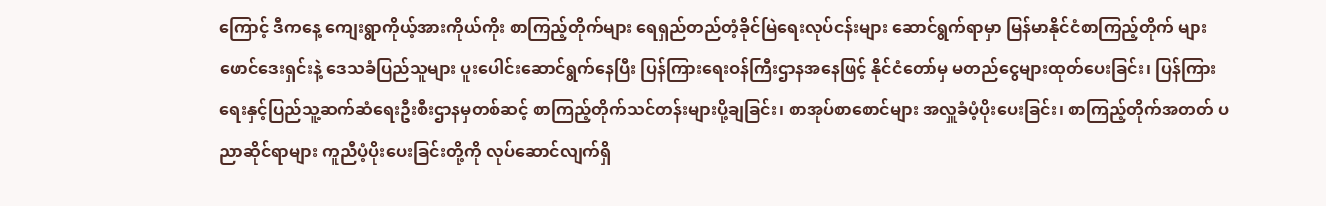ကြောင့် ဒီကနေ့ ကျေးရွာကိုယ့်အားကိုယ်ကိုး စာကြည့်တိုက်များ ရေရှည်တည်တံ့ခိုင်မြဲရေးလုပ်ငန်းများ ဆောင်ရွက်ရာမှာ မြန်မာနိုင်ငံစာကြည့်တိုက် များဖောင်ဒေးရှင်းနဲ့ ဒေသခံပြည်သူများ ပူးပေါင်းဆောင်ရွက်နေပြီး ပြန်ကြားရေးဝန်ကြီးဌာနအနေဖြင့် နိုင်ငံတော်မှ မတည်ငွေများထုတ်ပေးခြင်း၊ ပြန်ကြားရေးနှင့်ပြည်သူ့ဆက်ဆံရေးဦးစီးဌာနမှတစ်ဆင့် စာကြည့်တိုက်သင်တန်းများပို့ချခြင်း၊ စာအုပ်စာစောင်များ အလှူခံပံ့ပိုးပေးခြင်း၊ စာကြည့်တိုက်အတတ် ပညာဆိုင်ရာများ ကူညီပံ့ပိုးပေးခြင်းတို့ကို လုပ်ဆောင်လျက်ရှိ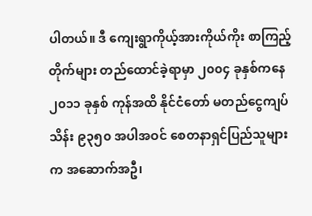ပါတယ်။ ဒီ ကျေးရွာကိုယ့်အားကိုယ်ကိုး စာကြည့်တိုက်များ တည်ထောင်ခဲ့ရာမှာ ၂၀၀၄ ခုနှစ်ကနေ ၂၀၁၁ ခုနှစ် ကုန်အထိ နိုင်ငံတော် မတည်ငွေကျပ်သိန်း ၉၃၅၀ အပါအဝင် စေတနာရှင်ပြည်သူများက အဆောက်အဦ၊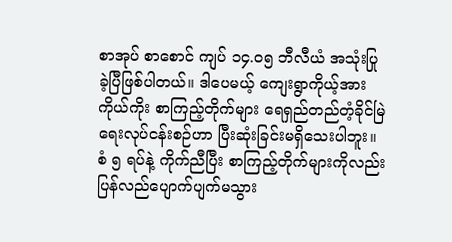စာအုပ် စာစောင် ကျပ် ၁၄.၀၅ ဘီလီယံ အသုံးပြုခဲ့ပြီဖြစ်ပါတယ်။ ဒါပေမယ့် ကျေးရွာကိုယ့်အားကိုယ်ကိုး စာကြည့်တိုက်များ ရေရှည်တည်တံ့ခိုင်မြဲရေးလုပ်ငန်းစဉ်ဟာ ပြီးဆုံးခြင်းမရှိသေးပါဘူး။ စံ ၅ ရပ်နဲ့ ကိုက်ညီပြီး စာကြည့်တိုက်များကိုလည်း ပြန်လည်ပျောက်ပျက်မသွား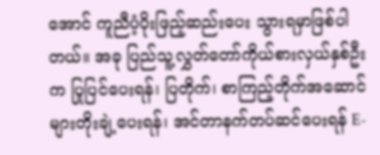အောင် ကူညီပံ့ပိုးဖြည့်ဆည်းပေး သွားရမှာဖြစ်ပါတယ်။ အခု ပြည်သူ့လွှတ်တော်ကိုယ်စားလှယ်နှစ်ဦးက ပြုပြင်ပေးရန်၊ ပြတိုက်၊ စာကြည့်တိုက်အဆောင်များတိုးချဲ့ပေးရန်၊ အင်တာနက်တပ်ဆင်ပေးရန် E-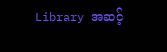Library အဆင့်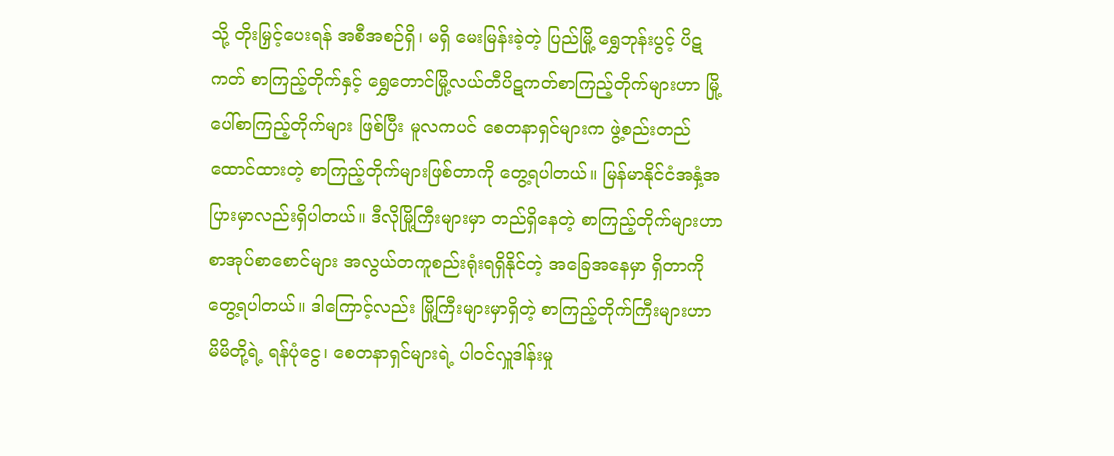သို့ တိုးမြှင့်ပေးရန် အစီအစဉ်ရှိ၊ မရှိ မေးမြန်းခဲ့တဲ့ ပြည်မြို့ ရွှေဘုန်းပွင့် ပိဋကတ် စာကြည့်တိုက်နှင့် ရွှေတောင်မြို့လယ်တီပိဋကတ်စာကြည့်တိုက်များဟာ မြို့ပေါ်စာကြည့်တိုက်များ ဖြစ်ပြီး မူလကပင် စေတနာရှင်များက ဖွဲ့စည်းတည်ထောင်ထားတဲ့ စာကြည့်တိုက်များဖြစ်တာကို တွေ့ရပါတယ်။ မြန်မာနိုင်ငံအနှံ့အပြားမှာလည်းရှိပါတယ်။ ဒီလိုမြို့ကြီးများမှာ တည်ရှိနေတဲ့ စာကြည့်တိုက်များဟာ စာအုပ်စာစောင်များ အလွယ်တကူစည်းရုံးရရှိနိုင်တဲ့ အခြေအနေမှာ ရှိတာကို တွေ့ရပါတယ်။ ဒါကြောင့်လည်း မြို့ကြီးများမှာရှိတဲ့ စာကြည့်တိုက်ကြီးများဟာ မိမိတို့ရဲ့ ရန်ပုံငွေ၊ စေတနာရှင်များရဲ့ ပါဝင်လှူဒါန်းမှု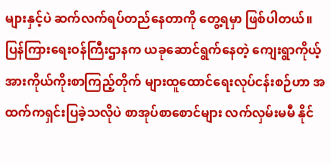များနှင့်ပဲ ဆက်လက်ရပ်တည်နေတာကို တွေ့ရမှာ ဖြစ်ပါတယ်။
ပြန်ကြားရေးဝန်ကြီးဌာနက ယခုဆောင်ရွက်နေတဲ့ ကျေးရွာကိုယ့်အားကိုယ်ကိုးစာကြည့်တိုက် များထူထောင်ရေးလုပ်ငန်းစဉ်ဟာ အထက်ကရှင်းပြခဲ့သလိုပဲ စာအုပ်စာစောင်များ လက်လှမ်းမမီ နိုင်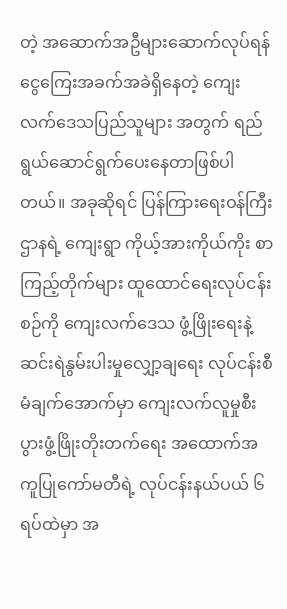တဲ့ အဆောက်အဦများဆောက်လုပ်ရန် ငွေကြေးအခက်အခဲရှိနေတဲ့ ကျေးလက်ဒေသပြည်သူများ အတွက် ရည်ရွယ်ဆောင်ရွက်ပေးနေတာဖြစ်ပါတယ်။ အခုဆိုရင် ပြန်ကြားရေးဝန်ကြီးဌာနရဲ့ ကျေးရွာ ကိုယ့်အားကိုယ်ကိုး စာကြည့်တိုက်များ ထူထောင်ရေးလုပ်ငန်းစဉ်ကို ကျေးလက်ဒေသ ဖွံ့ဖြိုးရေးနဲ့ ဆင်းရဲနွမ်းပါးမှုလျှော့ချရေး လုပ်ငန်းစီမံချက်အောက်မှာ ကျေးလက်လူမှုစီးပွားဖွံ့ဖြိုးတိုးတက်ရေး အထောက်အကူပြုကော်မတီရဲ့ လုပ်ငန်းနယ်ပယ် ၆ ရပ်ထဲမှာ အ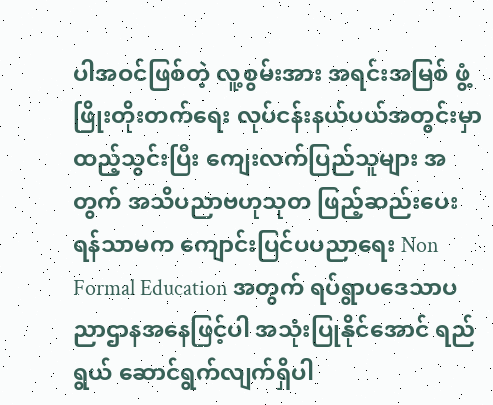ပါအဝင်ဖြစ်တဲ့ လူ့စွမ်းအား အရင်းအမြစ် ဖွံ့ဖြိုးတိုးတက်ရေး လုပ်ငန်းနယ်ပယ်အတွင်းမှာ ထည့်သွင်းပြီး ကျေးလက်ပြည်သူများ အတွက် အသိပညာဗဟုသုတ ဖြည့်ဆည်းပေးရန်သာမက ကျောင်းပြင်ပပညာရေး Non Formal Education အတွက် ရပ်ရွာပဒေသာပညာဌာနအနေဖြင့်ပါ အသုံးပြုနိုင်အောင် ရည်ရွယ် ဆောင်ရွက်လျက်ရှိပါ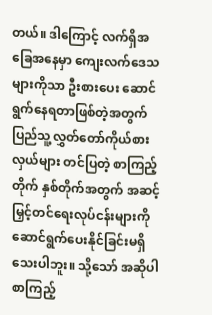တယ်။ ဒါကြောင့် လက်ရှိအခြေအနေမှာ ကျေးလက်ဒေသများကိုသာ ဦးစားပေး ဆောင်ရွက်နေရတာဖြစ်တဲ့အတွက် ပြည်သူ့လွှတ်တော်ကိုယ်စားလှယ်များ တင်ပြတဲ့ စာကြည့်တိုက် နှစ်တိုက်အတွက် အဆင့်မြှင့်တင်ရေးလုပ်ငန်းများကို ဆောင်ရွက်ပေးနိုင်ခြင်းမရှိသေးပါဘူး။ သို့သော် အဆိုပါစာကြည့်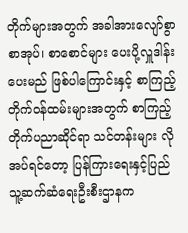တိုက်များအတွက် အခါအားလျော်စွာ စာအုပ်၊ စာစောင်များ ပေးပို့လှူဒါန်းပေးမည် ဖြစ်ပါကြောင်းနှင့် စာကြည့်တိုက်ဝန်ထမ်းများအတွက် စာကြည့်တိုက်ပညာဆိုင်ရာ သင်တန်းများ လိုအပ်ရင်တော့ ပြန်ကြားရေးနှင့်ပြည်သူ့ဆက်ဆံရေးဦးစီးဌာနက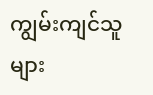ကျွမ်းကျင်သူများ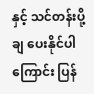နှင့် သင်တန်းပို့ချ ပေးနိုင်ပါကြောင်း ပြန်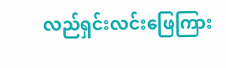လည်ရှင်းလင်းဖြေကြား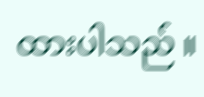ထားပါသည် ။